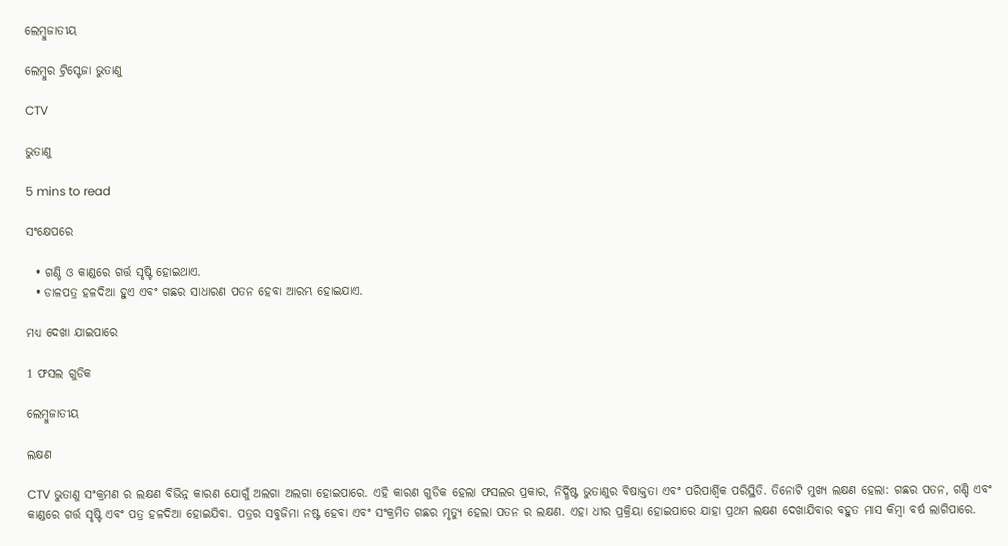ଲେମ୍ବୁଜାତୀୟ

ଲେମ୍ବୁର ଟ୍ରିସ୍ଟେଜା ଭୁତାଣୁ

CTV

ଭୁତାଣୁ

5 mins to read

ସଂକ୍ଷେପରେ

  • ଗଣ୍ଡି ଓ କାଣ୍ଡରେ ଗର୍ତ୍ତ ସୃଷ୍ଟି ହୋଇଥାଏ.
  • ଡାଳପତ୍ର ହଳଦିଆ ହୁଏ ଏବଂ ଗଛର ସାଧାରଣ ପତନ ହେବା ଆରମ୍ଭ ହୋଇଯାଏ.

ମଧ୍ୟ ଦେଖା ଯାଇପାରେ

1 ଫସଲ ଗୁଡିକ

ଲେମ୍ବୁଜାତୀୟ

ଲକ୍ଷଣ

CTV ଭୁତାଣୁ ସଂକ୍ରମଣ ର ଲକ୍ଷଣ ବିଭିନ୍ନ କାରଣ ଯୋଗୁଁ ଅଲଗା ଅଲଗା ହୋଇପାରେ. ଏହି କାରଣ ଗୁଡିକ ହେଲା ଫସଲର ପ୍ରକାର, ନିର୍ଦ୍ଧିଷ୍ଟ ଭୁତାଣୁର ବିଷାକ୍ତତା ଏବଂ ପରିପାର୍ଶ୍ଵିକ ପରିସ୍ଥିତି. ତିନୋଟି ମୁଖ୍ୟ ଲକ୍ଷଣ ହେଲା: ଗଛର ପତନ, ଗଣ୍ଡି ଏବଂ କାଣ୍ଡରେ ଗର୍ତ୍ତ ସୃଷ୍ଟି ଏବଂ ପତ୍ର ହଳଦିଆ ହୋଇଯିବା. ପତ୍ରର ସବୁଜିମା ନଷ୍ଟ ହେବା ଏବଂ ସଂକ୍ରମିତ ଗଛର ମୃତ୍ୟୁ ହେଲା ପତନ ର ଲକ୍ଷଣ. ଏହା ଧୀର ପ୍ରକ୍ରିୟା ହୋଇପାରେ ଯାହା ପ୍ରଥମ ଲକ୍ଷଣ ଦେଖାଯିବାର ବହୁତ ମାସ କିମ୍ବା ବର୍ଷ ଲାଗିପାରେ.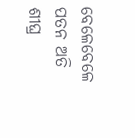ବେଳେବେଳେ ପତନ ଅତି ଶୀଘ୍ର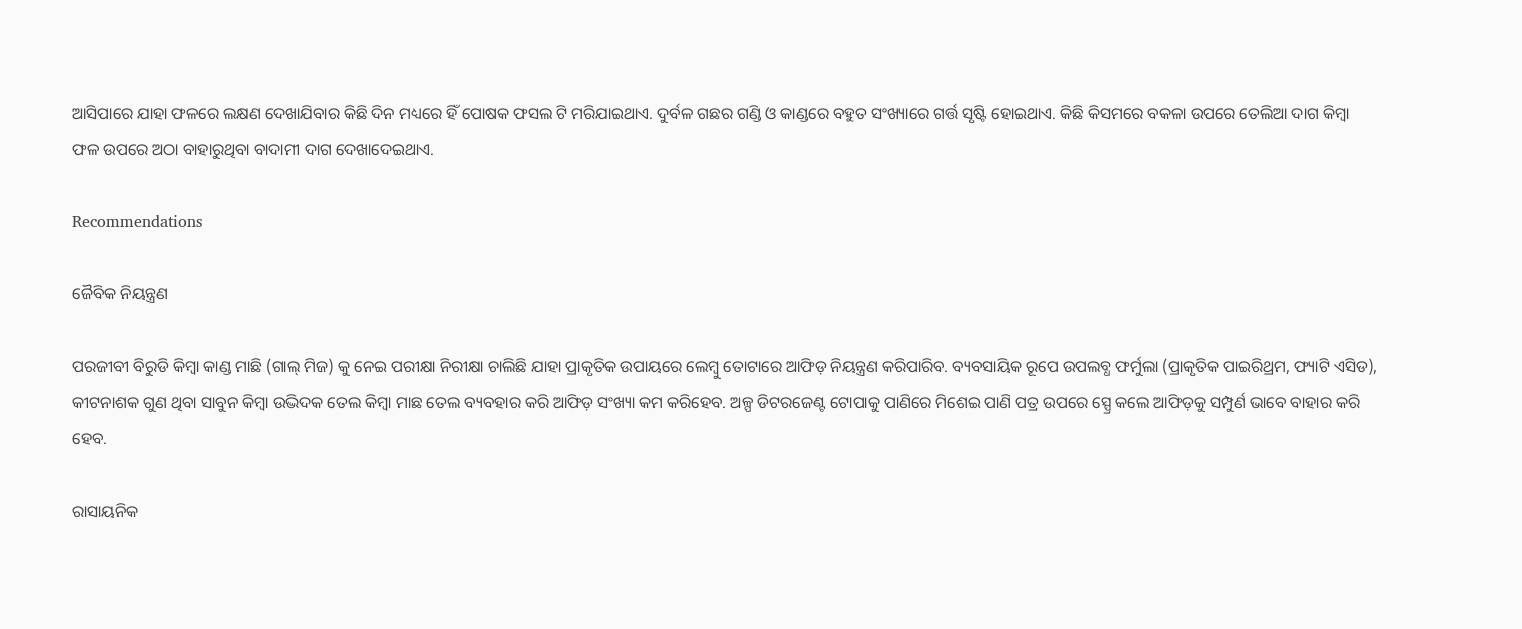ଆସିପାରେ ଯାହା ଫଳରେ ଲକ୍ଷଣ ଦେଖାଯିବାର କିଛି ଦିନ ମଧ୍ୟରେ ହିଁ ପୋଷକ ଫସଲ ଟି ମରିଯାଇଥାଏ. ଦୁର୍ବଳ ଗଛର ଗଣ୍ଡି ଓ କାଣ୍ଡରେ ବହୁତ ସଂଖ୍ୟାରେ ଗର୍ତ୍ତ ସୃଷ୍ଟି ହୋଇଥାଏ. କିଛି କିସମରେ ବକଳା ଉପରେ ତେଲିଆ ଦାଗ କିମ୍ବା ଫଳ ଉପରେ ଅଠା ବାହାରୁଥିବା ବାଦାମୀ ଦାଗ ଦେଖାଦେଇଥାଏ.

Recommendations

ଜୈବିକ ନିୟନ୍ତ୍ରଣ

ପରଜୀବୀ ବିରୁଡି କିମ୍ବା କାଣ୍ଡ ମାଛି (ଗାଲ୍ ମିଜ) କୁ ନେଇ ପରୀକ୍ଷା ନିରୀକ୍ଷା ଚାଲିଛି ଯାହା ପ୍ରାକୃତିକ ଉପାୟରେ ଲେମ୍ବୁ ତୋଟାରେ ଆଫିଡ଼ ନିୟନ୍ତ୍ରଣ କରିପାରିବ. ବ୍ୟବସାୟିକ ରୂପେ ଉପଲବ୍ଧ ଫର୍ମୁଲା (ପ୍ରାକୃତିକ ପାଇରିଥ୍ରମ, ଫ୍ୟାଟି ଏସିଡ), କୀଟନାଶକ ଗୁଣ ଥିବା ସାବୁନ କିମ୍ବା ଉଦ୍ଭିଦକ ତେଲ କିମ୍ବା ମାଛ ତେଲ ବ୍ୟବହାର କରି ଆଫିଡ଼ ସଂଖ୍ୟା କମ କରିହେବ. ଅଳ୍ପ ଡିଟରଜେଣ୍ଟ ଟୋପାକୁ ପାଣିରେ ମିଶେଇ ପାଣି ପତ୍ର ଉପରେ ସ୍ପ୍ରେ କଲେ ଆଫିଡ଼କୁ ସମ୍ପୁର୍ଣ ଭାବେ ବାହାର କରି ହେବ.

ରାସାୟନିକ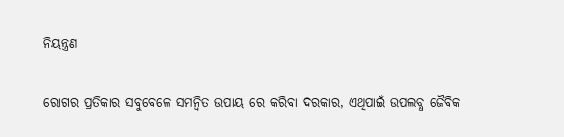ନିୟନ୍ତ୍ରଣ

ରୋଗର ପ୍ରତିକାର ସବୁବେଳେ ସମନ୍ବିତ ଉପାୟ ରେ କରିବା ଦରକାର, ଏଥିପାଇଁ ଉପଲବ୍ଧ ଜୈବିକ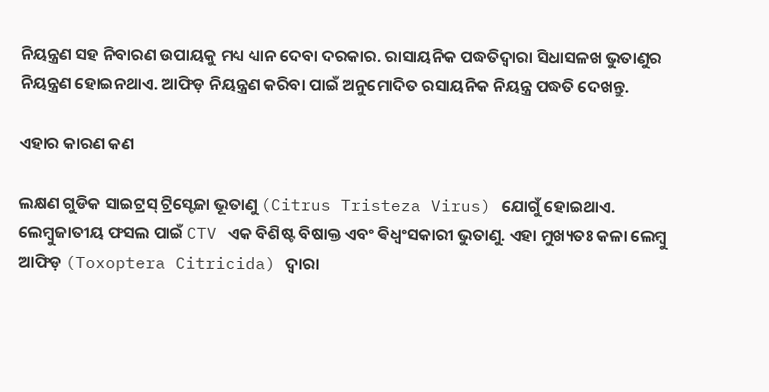ନିୟନ୍ତ୍ରଣ ସହ ନିବାରଣ ଉପାୟକୁ ମଧ୍ୟ ଧ୍ୟାନ ଦେବା ଦରକାର. ରାସାୟନିକ ପଦ୍ଧତିଦ୍ୱାରା ସିଧାସଳଖ ଭୁତାଣୁର ନିୟନ୍ତ୍ରଣ ହୋଇନଥାଏ. ଆଫିଡ଼ ନିୟନ୍ତ୍ରଣ କରିବା ପାଇଁ ଅନୁମୋଦିତ ରସାୟନିକ ନିୟନ୍ତ୍ର ପଦ୍ଧତି ଦେଖନ୍ତୁ.

ଏହାର କାରଣ କଣ

ଲକ୍ଷଣ ଗୁଡିକ ସାଇଟ୍ରସ୍ ଟ୍ରିସ୍ଟେଜା ଭୂତାଣୁ (Citrus Tristeza Virus) ଯୋଗୁଁ ହୋଇଥାଏ. ଲେମ୍ବୁଜାତୀୟ ଫସଲ ପାଇଁ CTV ଏକ ବିଶିଷ୍ଟ ବିଷାକ୍ତ ଏବଂ ଵିଧ୍ଵଂସକାରୀ ଭୁତାଣୁ. ଏହା ମୁଖ୍ୟତଃ କଳା ଲେମ୍ବୁ ଆଫିଡ଼ (Toxoptera Citricida) ଦ୍ୱାରା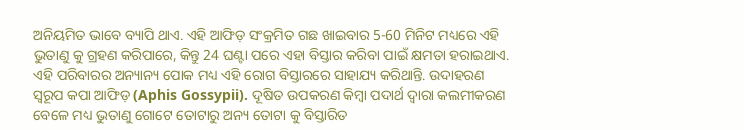ଅନିୟମିତ ଭାବେ ବ୍ୟାପି ଥାଏ. ଏହି ଆଫିଡ଼ ସଂକ୍ରମିତ ଗଛ ଖାଇବାର 5-60 ମିନିଟ ମଧ୍ୟରେ ଏହି ଭୁତାଣୁ କୁ ଗ୍ରହଣ କରିପାରେ, କିନ୍ତୁ 24 ଘଣ୍ଟା ପରେ ଏହା ବିସ୍ତାର କରିବା ପାଇଁ କ୍ଷମତା ହରାଇଥାଏ. ଏହି ପରିବାରର ଅନ୍ୟାନ୍ୟ ପୋକ ମଧ୍ୟ ଏହି ରୋଗ ବିସ୍ତାରରେ ସାହାଯ୍ୟ କରିଥାନ୍ତି. ଉଦାହରଣ ସ୍ୱରୂପ କପା ଆଫିଡ଼ (Aphis Gossypii). ଦୂଷିତ ଉପକରଣ କିମ୍ବା ପଦାର୍ଥ ଦ୍ୱାରା କଲମୀକରଣ ବେଳେ ମଧ୍ୟ ଭୁତାଣୁ ଗୋଟେ ତୋଟାରୁ ଅନ୍ୟ ତୋଟା କୁ ବିସ୍ତାରିତ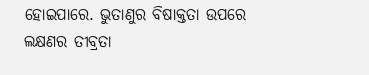ହୋଇପାରେ. ଭୁତାଣୁର ବିଷାକ୍ତତା ଉପରେ ଲକ୍ଷଣର ତୀବ୍ରତା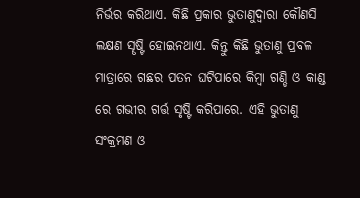ନିର୍ଭର କରିଥାଏ. କିଛି ପ୍ରକାର ଭୁତାଣୁଦ୍ୱାରା କୌଣସି ଲକ୍ଷଣ ସୄଷ୍ଟି ହୋଇନଥାଏ. କିନ୍ତୁ କିଛି ଭୁତାଣୁ ପ୍ରବଳ ମାତ୍ରାରେ ଗଛର ପତନ ଘଟିପାରେ କିମ୍ବା ଗଣ୍ଡି ଓ କାଣ୍ଡ ରେ ଗଭୀର ଗର୍ତ୍ତ ସୃଷ୍ଟି କରିପାରେ. ଏହି ଭୁତାଣୁ ସଂକ୍ରମଣ ଓ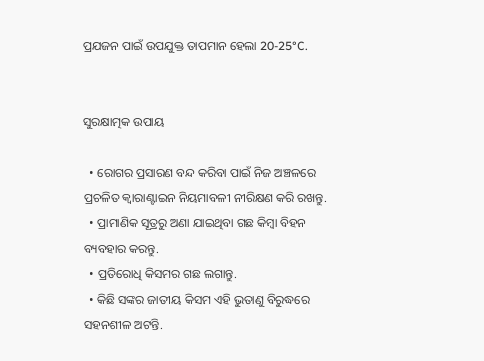ପ୍ରଯଜନ ପାଇଁ ଉପଯୁକ୍ତ ତାପମାନ ହେଲା 20-25°C.


ସୁରକ୍ଷାତ୍ମକ ଉପାୟ

  • ରୋଗର ପ୍ରସାରଣ ବନ୍ଦ କରିବା ପାଇଁ ନିଜ ଅଞ୍ଚଳରେ ପ୍ରଚଳିତ କ୍ୱାରାଣ୍ଟାଇନ ନିୟମାବଳୀ ନୀରିକ୍ଷଣ କରି ରଖନ୍ତୁ.
  • ପ୍ରାମାଣିକ ସୂତ୍ରରୁ ଅଣା ଯାଇଥିବା ଗଛ କିମ୍ୱା ବିହନ ବ୍ୟବହାର କରନ୍ତୁ.
  • ପ୍ରତିରୋଧି କିସମର ଗଛ ଲଗାନ୍ତୁ.
  • କିଛି ସଙ୍କର ଜାତୀୟ କିସମ ଏହି ଭୁତାଣୁ ବିରୁଦ୍ଧରେ ସହନଶୀଳ ଅଟନ୍ତି.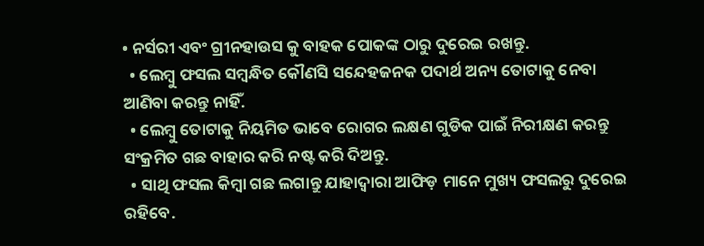• ନର୍ସରୀ ଏବଂ ଗ୍ରୀନହାଉସ କୁ ବାହକ ପୋକଙ୍କ ଠାରୁ ଦୁରେଇ ରଖନ୍ତୁ.
  • ଲେମ୍ବୁ ଫସଲ ସମ୍ବନ୍ଧିତ କୌଣସି ସନ୍ଦେହଜନକ ପଦାର୍ଥ ଅନ୍ୟ ତୋଟାକୁ ନେବା ଆଣିବା କରନ୍ତୁ ନାହିଁ.
  • ଲେମ୍ବୁ ତୋଟାକୁ ନିୟମିତ ଭାବେ ରୋଗର ଲକ୍ଷଣ ଗୁଡିକ ପାଇଁ ନିରୀକ୍ଷଣ କରନ୍ତୁ ସଂକ୍ରମିତ ଗଛ ବାହାର କରି ନଷ୍ଟ କରି ଦିଅନ୍ତୁ.
  • ସାଥି ଫସଲ କିମ୍ବା ଗଛ ଲଗାନ୍ତୁ ଯାହାଦ୍ୱାରା ଆଫିଡ଼ ମାନେ ମୁଖ୍ୟ ଫସଲରୁ ଦୁରେଇ ରହିବେ.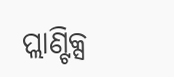ପ୍ଲାଣ୍ଟିକ୍ସ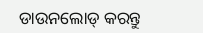ଡାଉନଲୋଡ୍ କରନ୍ତୁ